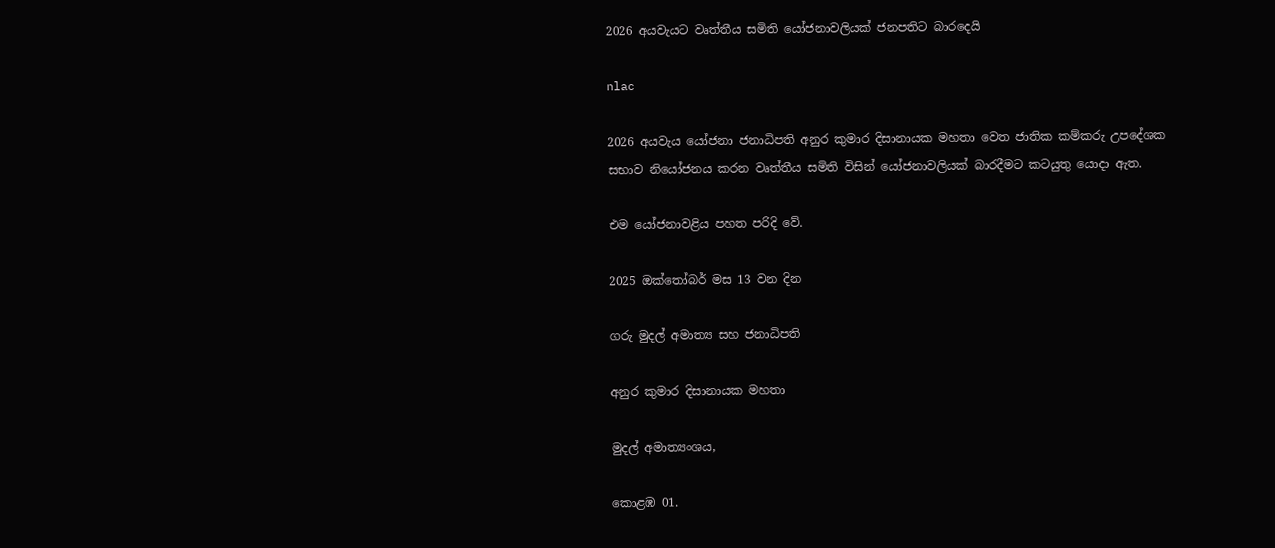2026 අයවැයට වෘත්තීය සමිති යෝජනාවලියක් ජනපතිට බාරදෙයි

nlac

2026 අයවැය යෝජනා ජනාධිපති අනුර කුමාර දිසානායක මහතා වෙත ජාතික කම්කරු උපදේශක සභාව නියෝජනය කරන වෘත්තීය සමිති විසින් යෝජනාවලියක් බාරදීමට කටයුතු යොදා ඇත.

එම යෝජනාවළිය පහත පරිදි වේ.

2025 ඔක්තෝබර් මස 13 වන දින

ගරු මුදල් අමාත්‍ය සහ ජනාධිපති

අනුර කුමාර දිසානායක මහතා

මුදල් අමාත්‍යංශය,

කොළඹ 01.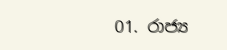01. රාජ්‍ය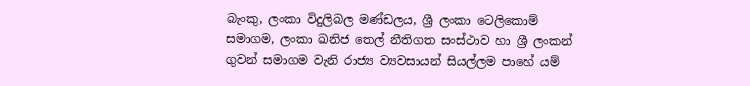බැංකු, ලංකා විදුලිබල මණ්ඩලය, ශ්‍රී ලංකා ටෙලිකොම් සමාගම, ලංකා ඛනිජ තෙල් නීතිගත සංස්ථාව හා ශ්‍රී ලංකන් ගුවන් සමාගම වැනි රාජ්‍ය ව්‍යවසායන් සියල්ලම පාහේ යම්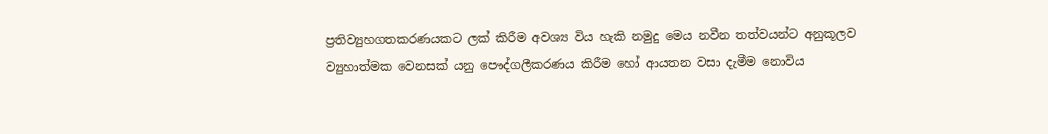ප්‍රතිව්‍යුහගතකරණයකට ලක් කිරීම අවශ්‍ය විය හැකි නමුදු මෙය නවීන තත්වයන්ට අනුකූලව ව්‍යුහාත්මක වෙනසක් යනු පෞද්ගලීකරණය කිරීම හෝ ආයතන වසා දැමීම නොවිය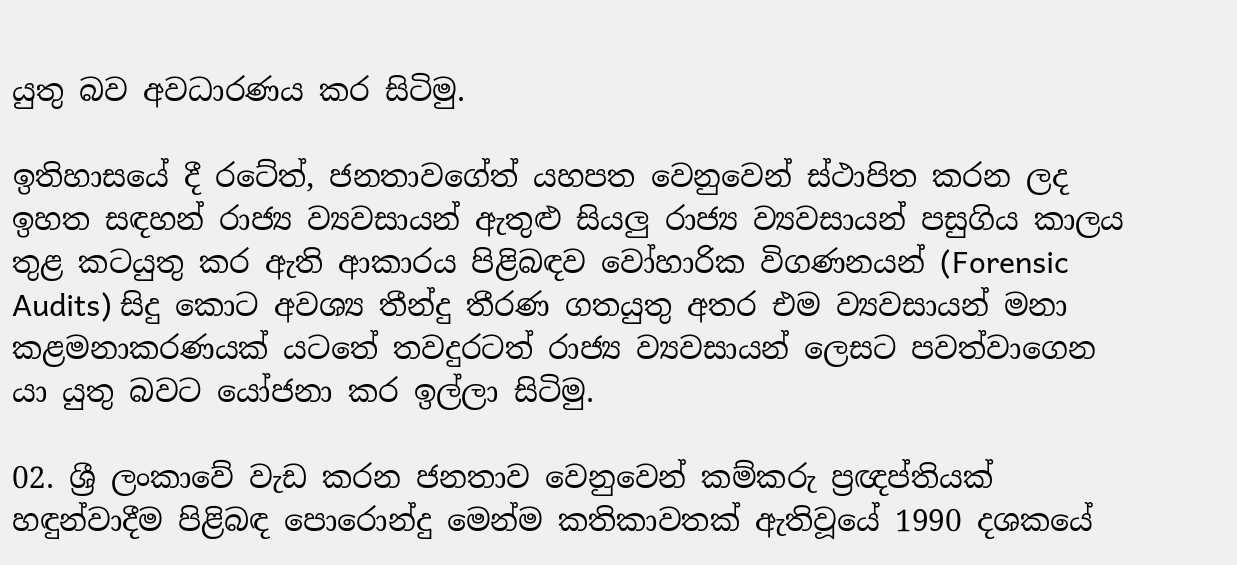යුතු බව අවධාරණය කර සිටිමු.

ඉතිහාසයේ දී රටේත්, ජනතාවගේත් යහපත වෙනුවෙන් ස්ථාපිත කරන ලද ඉහත සඳහන් රාජ්‍ය ව්‍යවසායන් ඇතුළු සියලු රාජ්‍ය ව්‍යවසායන් පසුගිය කාලය තුළ කටයුතු කර ඇති ආකාරය පිළිබඳව වෝහාරික විගණනයන් (Forensic Audits) සිදු කොට අවශ්‍ය තීන්දු තීරණ ගතයුතු අතර එම ව්‍යවසායන් මනා කළමනාකරණයක් යටතේ තවදුරටත් රාජ්‍ය ව්‍යවසායන් ලෙසට පවත්වාගෙන යා යුතු බවට යෝජනා කර ඉල්ලා සිටිමු.

02. ශ්‍රී ලංකාවේ වැඩ කරන ජනතාව වෙනුවෙන් කම්කරු ප්‍රඥප්තියක් හඳුන්වාදීම පිළිබඳ පොරොන්දු මෙන්ම කතිකාවතක් ඇතිවූයේ 1990 දශකයේ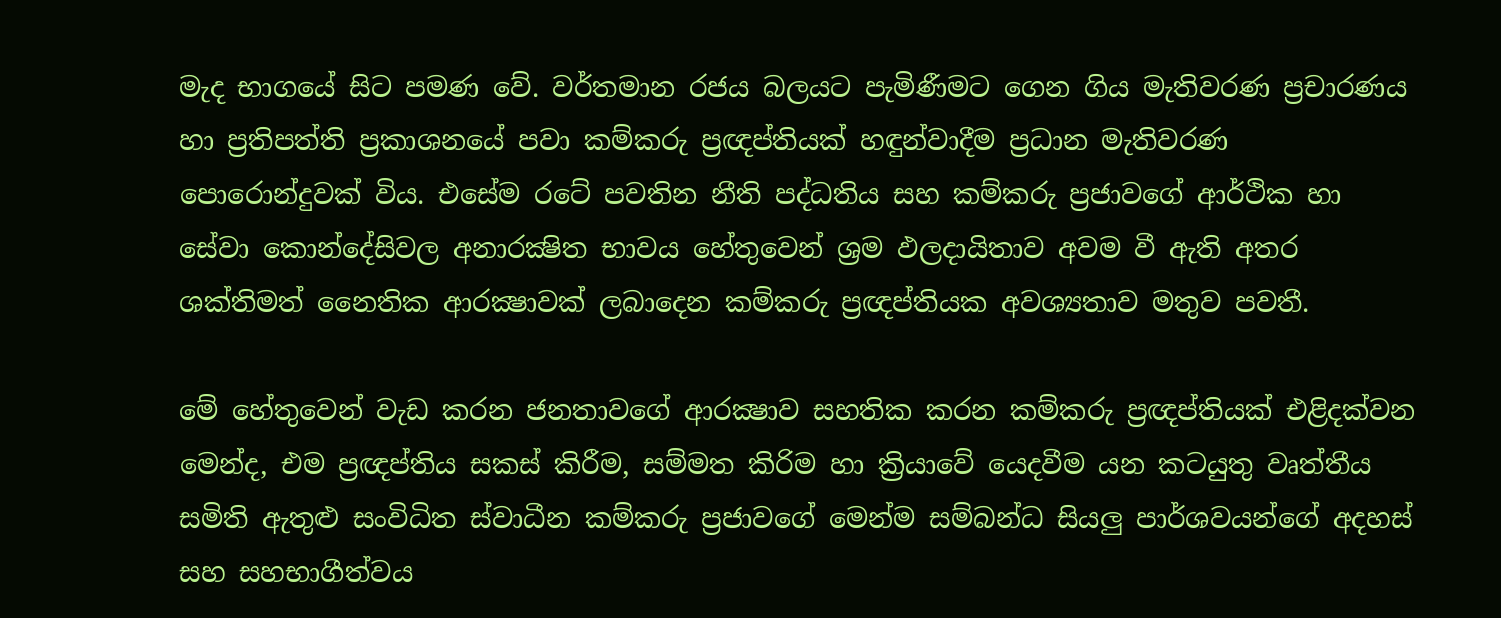මැද භාගයේ සිට පමණ වේ. වර්තමාන රජය බලයට පැමිණීමට ගෙන ගිය මැතිවරණ ප්‍රචාරණය හා ප්‍රතිපත්ති ප්‍රකාශනයේ පවා කම්කරු ප්‍රඥප්තියක් හඳුන්වාදීම ප්‍රධාන මැතිවරණ පොරොන්දුවක් විය. එසේම රටේ පවතින නීති පද්ධතිය සහ කම්කරු ප්‍රජාවගේ ආර්ථික හා සේවා කොන්දේසිවල අනාරක්‍ෂිත භාවය හේතුවෙන් ශ්‍රම ඵලදායිතාව අවම වී ඇති අතර ශක්තිමත් නෛතික ආරක්‍ෂාවක් ලබාදෙන කම්කරු ප්‍රඥප්තියක අවශ්‍යතාව මතුව පවතී.

මේ හේතුවෙන් වැඩ කරන ජනතාවගේ ආරක්‍ෂාව සහතික කරන කම්කරු ප්‍රඥප්තියක් එළිදක්වන මෙන්ද, එම ප්‍රඥප්තිය සකස් කිරීම, සම්මත කිරිම හා ක්‍රියාවේ යෙදවීම යන කටයුතු වෘත්තීය සමිති ඇතුළු සංවිධිත ස්වාධීන කම්කරු ප්‍රජාවගේ මෙන්ම සම්බන්ධ සියලු පාර්ශවයන්ගේ අදහස් සහ සහභාගීත්වය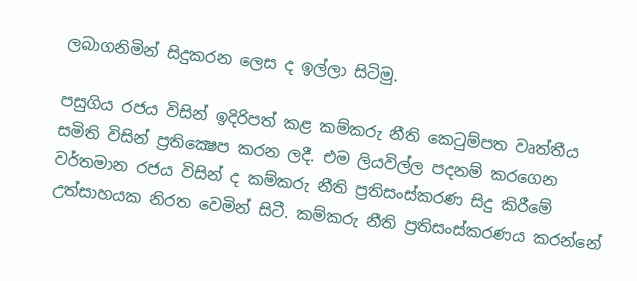ලබාගනිමින් සිදුකරන ලෙස ද ඉල්ලා සිටිමු.

පසුගිය රජය විසින් ඉදිරිපත් කළ කම්කරු නීති කෙටුම්පත වෘත්තීය සමිති විසින් ප්‍රතික්‍ෂෙප කරන ලදී. එම ලියවිල්ල පදනම් කරගෙන වර්තමාන රජය විසින් ද කම්කරු නීති ප්‍රතිසංස්කරණ සිදු කිරීමේ උත්සාහයක නිරත වෙමින් සිටී. කම්කරු නීති ප්‍රතිසංස්කරණය කරන්නේ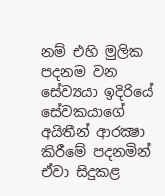නම් එහි මුලික පදනම වන සේව්‍යයා ඉදිරියේ සේවකයාගේ අයිතීන් ආරක්‍ෂා කිරීමේ පදනමින් ඒවා සිදුකළ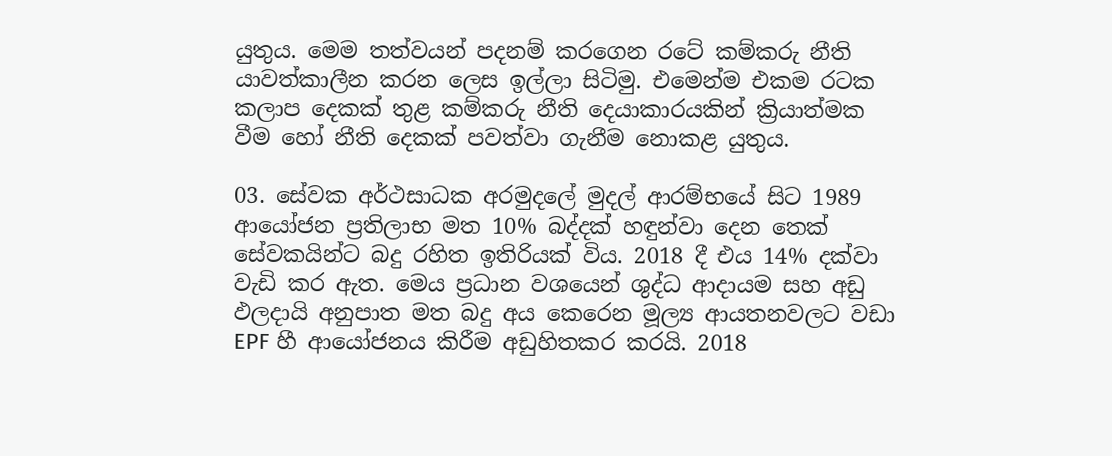යුතුය. මෙම තත්වයන් පදනම් කරගෙන රටේ කම්කරු නීති යාවත්කාලීන කරන ලෙස ඉල්ලා සිටිමු. එමෙන්ම එකම රටක කලාප දෙකක් තුළ කම්කරු නීති දෙයාකාරයකින් ක්‍රියාත්මක වීම හෝ නීති දෙකක් පවත්වා ගැනීම නොකළ යුතුය.

03. සේවක අර්ථසාධක අරමුදලේ මුදල් ආරම්භයේ සිට 1989 ආයෝජන ප්‍රතිලාභ මත 10% බද්දක් හඳුන්වා දෙන තෙක් සේවකයින්ට බදු රහිත ඉතිරියක් විය. 2018 දී එය 14% දක්වා වැඩි කර ඇත. මෙය ප්‍රධාන වශයෙන් ශුද්ධ ආදායම සහ අඩු ඵලදායි අනුපාත මත බදු අය කෙරෙන මූල්‍ය ආයතනවලට වඩා EPF හී ආයෝජනය කිරීම අඩුහිතකර කරයි. 2018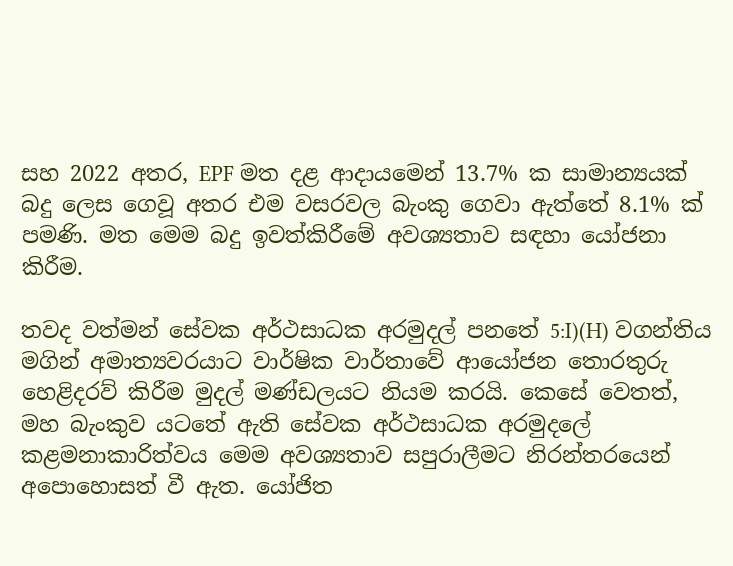සහ 2022 අතර, EPF මත දළ ආදායමෙන් 13.7% ක සාමාන්‍යයක් බදු ලෙස ගෙවූ අතර එම වසරවල බැංකු ගෙවා ඇත්තේ 8.1% ක් පමණි. මත මෙම බදු ඉවත්කිරීමේ අවශ්‍යතාව සඳහා යෝජනා කිරීම.

තවද වත්මන් සේවක අර්ථසාධක අරමුදල් පනතේ 5:I)(H) වගන්තිය මගින් අමාත්‍යවරයාට වාර්ෂික වාර්තාවේ ආයෝජන තොරතුරු හෙළිදරව් කිරීම මුදල් මණ්ඩලයට නියම කරයි. කෙසේ වෙතත්, මහ බැංකුව යටතේ ඇති සේවක අර්ථසාධක අරමුදලේ කළමනාකාරිත්වය මෙම අවශ්‍යතාව සපුරාලීමට නිරන්තරයෙන් අපොහොසත් වී ඇත. යෝජිත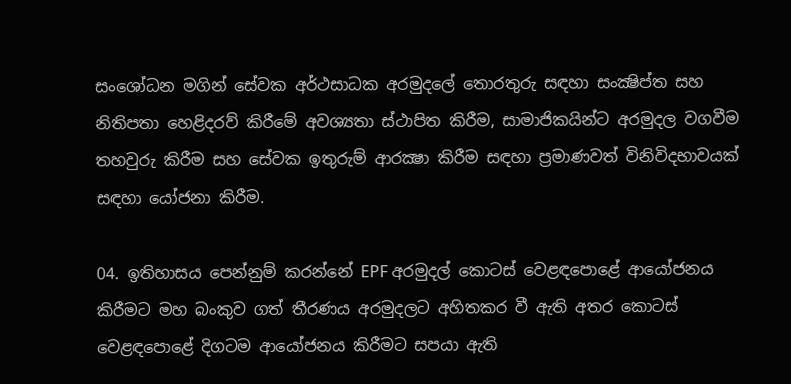සංශෝධන මගින් සේවක අර්ථසාධක අරමුදලේ තොරතුරු සඳහා සංක්‍ෂිප්ත සහ නිතිපතා හෙළිදරව් කිරීමේ අවශ්‍යතා ස්ථාපිත කිරීම, සාමාජිකයින්ට අරමුදල වගවීම තහවුරු කිරීම සහ සේවක ඉතුරුම් ආරක්‍ෂා කිරීම සඳහා ප්‍රමාණවත් විනිවිදභාවයක් සඳහා යෝජනා කිරීම.

04. ඉතිහාසය පෙන්නුම් කරන්නේ EPF අරමුදල් කොටස් වෙළඳපොළේ ආයෝජනය කිරීමට මහ බංකුව ගත් තීරණය අරමුදලට අහිතකර වී ඇති අතර කොටස් වෙළඳපොළේ දිගටම ආයෝජනය කිරීමට සපයා ඇති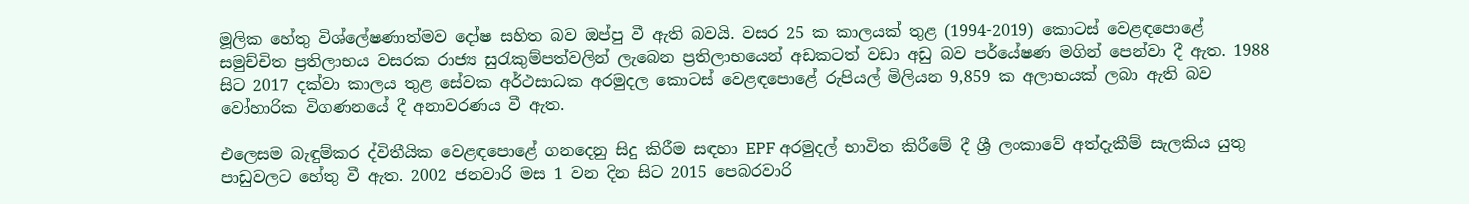මූලික හේතු විශ්ලේෂණාත්මව දෝෂ සහිත බව ඔප්පු වී ඇති බවයි. වසර 25 ක කාලයක් තුළ (1994-2019) කොටස් වෙළඳපොළේ සමුච්චිත ප්‍රතිලාභය වසරක රාජ්‍ය සුරැකුම්පත්වලින් ලැබෙන ප්‍රතිලාභයෙන් අඩකටත් වඩා අඩු බව පර්යේෂණ මගින් පෙන්වා දී ඇත. 1988 සිට 2017 දක්වා කාලය තුළ සේවක අර්ථසාධක අරමුදල කොටස් වෙළඳපොළේ රුපියල් මිලියන 9,859 ක අලාභයක් ලබා ඇති බව වෝහාරික විගණනයේ දී අනාවරණය වී ඇත.

එලෙසම බැඳුම්කර ද්විතීයික වෙළඳපොළේ ගනදෙනු සිදු කිරීම සඳහා EPF අරමුදල් භාවිත කිරීමේ දී ශ්‍රී ලංකාවේ අත්දැකීම් සැලකිය යුතු පාඩුවලට හේතු වී ඇත. 2002 ජනවාරි මස 1 වන දින සිට 2015 පෙබරවාරි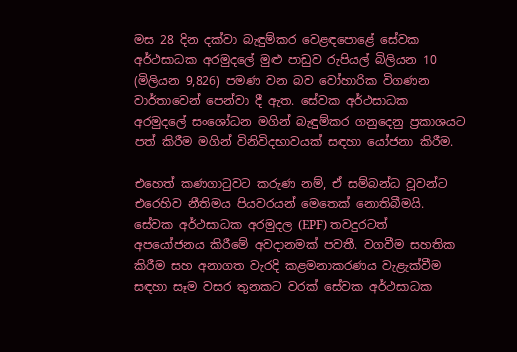මස 28 දින දක්වා බැඳුම්කර වෙළඳපොළේ සේවක අර්ථසාධක අරමුදලේ මුළු පාඩුව රුපියල් බිලියන 10 (මිලියන 9,826) පමණ වන බව වෝහාරික විගණන වාර්තාවෙන් පෙන්වා දී ඇත. සේවක අර්ථසාධක අරමුදලේ සංශෝධන මගින් බැඳුම්කර ගනුදෙනු ප්‍රකාශයට පත් කිරීම මගින් විනිවිදභාවයක් සඳහා යෝජනා කිරීම.

එහෙත් කණගාටුවට කරුණ නම්, ඒ සම්බන්ධ වූවන්ට එරෙහිව නීතිමය පියවරයන් මෙතෙක් නොතිබීමයි. සේවක අර්ථසාධක අරමුදල (EPF) තවදුරටත් අපයෝජනය කිරීමේ අවදානමක් පවතී. වගවීම සහතික කිරීම සහ අනාගත වැරදි කළමනාකරණය වැළැක්වීම සඳහා සෑම වසර තුනකට වරක් සේවක අර්ථසාධක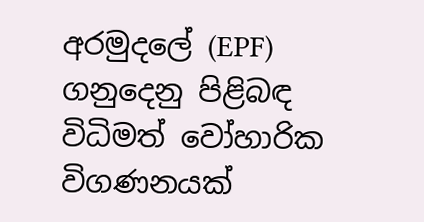අරමුදලේ (EPF) ගනුදෙනු පිළිබඳ විධිමත් වෝහාරික විගණනයක්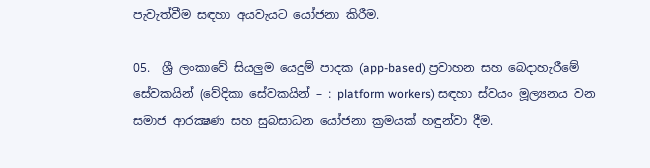පැවැත්වීම සඳහා අයවැයට යෝජනා කිරීම.

05.  ශ්‍රී ලංකාවේ සියලුම යෙදුම් පාදක (app-based) ප්‍රවාහන සහ බෙදාහැරීමේ සේවකයින් (වේදිකා සේවකයින් – : platform workers) සඳහා ස්වයං මූල්‍යනය වන සමාජ ආරක්‍ෂණ සහ සුබසාධන යෝජනා ක්‍රමයක් හඳුන්වා දීම.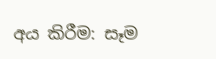අය කිරීම: සෑම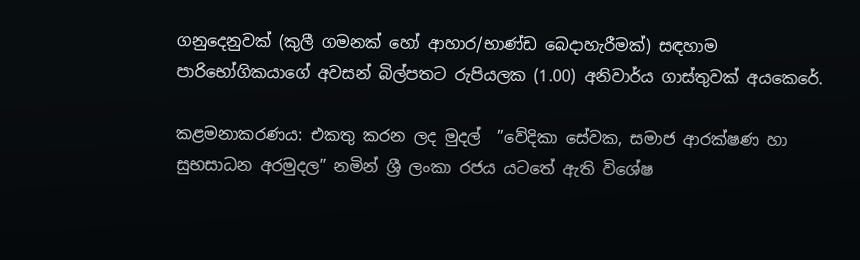ගනුදෙනුවක් (කුලී ගමනක් හෝ ආහාර/භාණ්ඩ බෙදාහැරීමක්) සඳහාම පාරිභෝගිකයාගේ අවසන් බිල්පතට රුපියලක (1.00) අනිවාර්ය ගාස්තුවක් අයකෙරේ.

කළමනාකරණය: එකතු කරන ලද මුදල්  ”වේදිකා සේවක, සමාජ ආරක්ෂණ හා සුභසාධන අරමුදල” නමින් ශ්‍රී ලංකා රජය යටතේ ඇති විශේෂ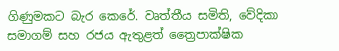ගිණුමකට බැර කෙරේ. වෘත්තීය සමිති, වේදිකා සමාගම් සහ රජය ඇතුළත් ත්‍රෛපාක්ෂික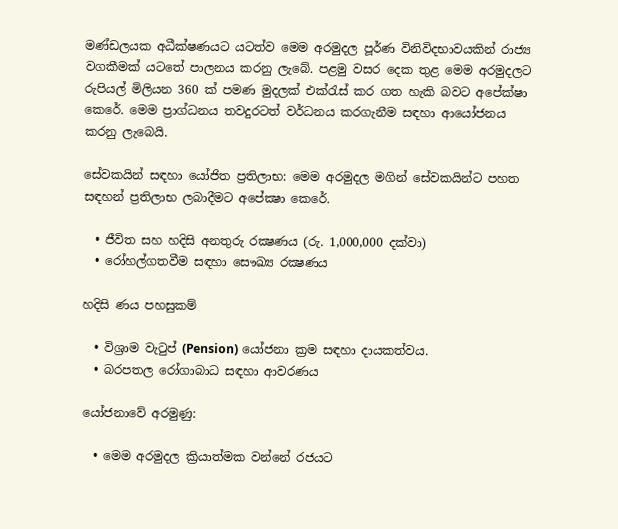මණ්ඩලයක අධීක්ෂණයට යටත්ව මෙම අරමුදල පූර්ණ විනිවිදභාවයකින් රාජ්‍ය වගකීමක් යටතේ පාලනය කරනු ලැබේ. පළමු වසර දෙක තුළ මෙම අරමුදලට රුපියල් මිලියන 360 ක් පමණ මුදලක් එක්රැස් කර ගත හැකි බවට අපේක්ෂා කෙරේ. මෙම ප්‍රාග්ධනය තවදුරටත් වර්ධනය කරගැනීම සඳහා ආයෝජනය කරනු ලැබෙයි.

සේවකයින් සඳහා යෝජිත ප්‍රතිලාභ: මෙම අරමුදල මගින් සේවකයින්ට පහත සඳහන් ප්‍රතිලාභ ලබාදීමට අපේක්‍ෂා කෙරේ.

  • ජීවිත සහ හදිසි අනතුරු රක්‍ෂණය (රු. 1,000,000 දක්වා)
  • රෝහල්ගතවීම සඳහා සෞඛ්‍ය රක්‍ෂණය

හදිසි ණය පහසුකම්

  • විශ්‍රාම වැටුප් (Pension) යෝජනා ක්‍රම සඳහා දායකත්වය.
  • බරපතල රෝගාබාධ සඳහා ආවරණය

යෝජනාවේ අරමුණු:

  • මෙම අරමුදල ක්‍රියාත්මක වන්නේ රජයට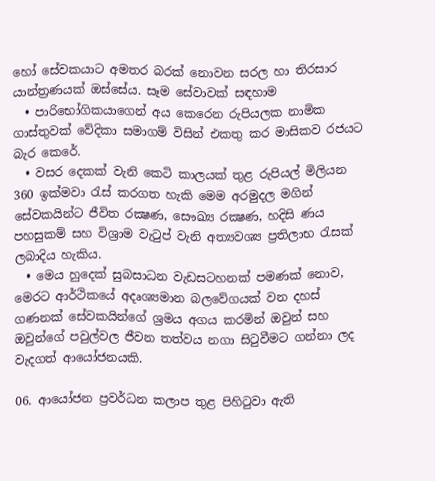හෝ සේවකයාට අමතර බරක් නොවන සරල හා තිරසාර යාන්ත්‍රණයක් ඔස්සේය. සෑම සේවාවක් සඳහාම
  • පාරිභෝගිකයාගෙන් අය කෙරෙන රුපියලක නාමික ගාස්තුවක් වේදිකා සමාගම් විසින් එකතු කර මාසිකව රජයට බැර කෙරේ.
  • වසර දෙකක් වැනි කෙටි කාලයක් තුළ රුපියල් මිලියන 360 ඉක්මවා රැස් කරගත හැකි මෙම අරමුදල මගින් සේවකයින්ට ජීවිත රක්‍ෂණ, සෞඛ්‍ය රක්‍ෂණ, හදිසි ණය පහසුකම් සහ විශ්‍රාම වැටුප් වැනි අත්‍යවශ්‍ය ප්‍රතිලාභ රැසක් ලබාදිය හැකිය.
  • මෙය හුදෙක් සුබසාධන වැඩසටහනක් පමණක් නොව, මෙරට ආර්ථිකයේ අදෘශ්‍යමාන බලවේගයක් වන දහස් ගණනක් සේවකයින්ගේ ශ්‍රමය අගය කරමින් ඔවුන් සහ ඔවුන්ගේ පවුල්වල ජීවන තත්වය නගා සිටුවීමට ගන්නා ලද වැදගත් ආයෝජනයකි.

06. ආයෝජන ප්‍රවර්ධන කලාප තුළ පිහිටුවා ඇති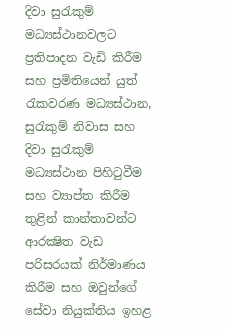දිවා සුරැකුම් මධ්‍යස්ථානවලට ප්‍රතිපාදන වැඩි කිරීම සහ ප්‍රමිතියෙන් යුත් රැකවරණ මධ්‍යස්ථාන, සුරැකුම් නිවාස සහ දිවා සුරැකුම් මධ්‍යස්ථාන පිහිටුවීම සහ ව්‍යාප්ත කිරීම තුළින් කාන්තාවන්ට ආරක්‍ෂිත වැඩ පරිසරයක් නිර්මාණය කිරීම සහ ඔවුන්ගේ සේවා නියුක්තිය ඉහළ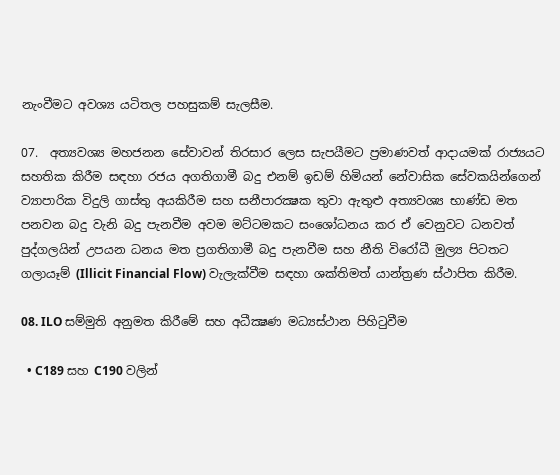නැංවීමට අවශ්‍ය යටිතල පහසුකම් සැලසීම.

07.  අත්‍යවශ්‍ය මහජනන සේවාවන් තිරසාර ලෙස සැපයීමට ප්‍රමාණවත් ආදායමක් රාජ්‍යයට සහතික කිරීම සඳහා රජය අගතිගාමී බදු එනම් ඉඩම් හිමියන් නේවාසික සේවකයින්ගෙන් ව්‍යාපාරික විදුලි ගාස්තු අයකිරීම සහ සනීපාරක්‍ෂක තුවා ඇතුළු අත්‍යවශ්‍ය භාණ්ඩ මත පනවන බදු වැනි බදු පැනවීම අවම මට්ටමකට සංශෝධනය කර ඒ වෙනුවට ධනවත් පුද්ගලයින් උපයන ධනය මත ප්‍රගතිගාමී බදු පැනවීම සහ නීති විරෝධී මුල්‍ය පිටතට ගලායෑම් (Illicit Financial Flow) වැලැක්වීම සඳහා ශක්තිමත් යාන්ත්‍රණ ස්ථාපිත කිරීම.

08. ILO සම්මුති අනුමත කිරීමේ සහ අධීක්‍ෂණ මධ්‍යස්ථාන පිහිටුවීම

  • C189 සහ C190 වලින්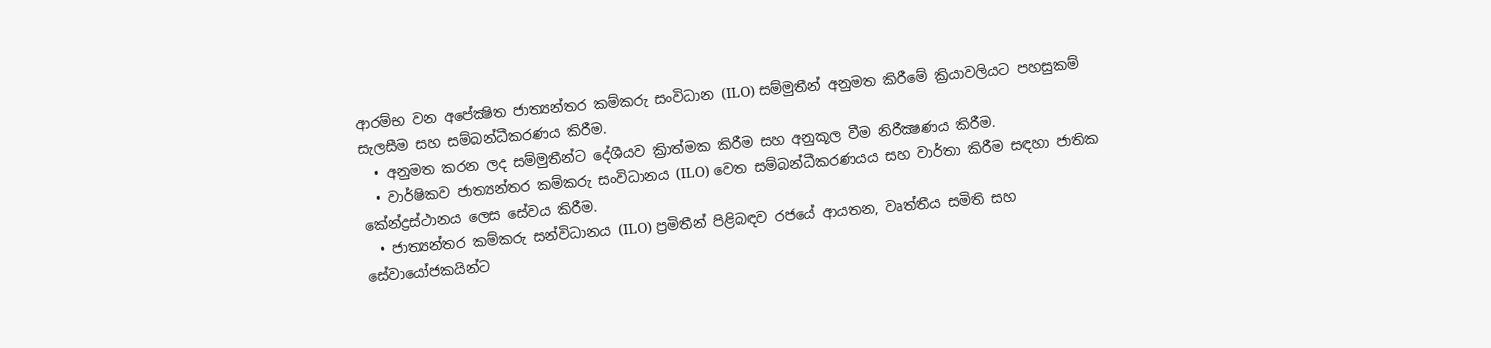ආරම්භ වන අපේක්‍ෂිත ජාත්‍යන්තර කම්කරු සංවිධාන (ILO) සම්මුතීන් අනුමත කිරීමේ ක්‍රියාවලියට පහසුකම් සැලසීම සහ සම්බන්ධීකරණය කිරීම.
  • අනුමත කරන ලද සම්මුතීන්ට දේශීයව ක්‍රිාත්මක කිරීම සහ අනුකූල වීම නිරීක්‍ෂණය කිරීම.
  • වාර්ෂිකව ජාත්‍යන්තර කම්කරු සංවිධානය (ILO) වෙත සම්බන්ධීකරණයය සහ වාර්තා කිරීම සඳහා ජාතික කේන්ද්‍රස්ථානය ලෙස සේවය කිරීම.
  • ජාත්‍යන්තර කම්කරු සන්විධානය (ILO) ප්‍රමිතීන් පිළිබඳව රජයේ ආයතන, වෘත්තීය සමිති සහ සේවායෝජකයින්ට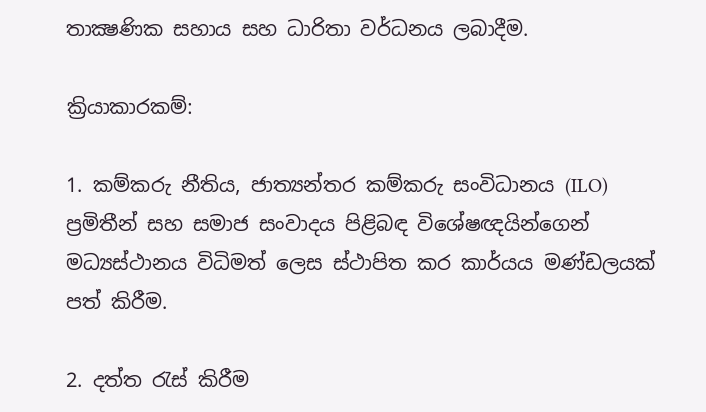තාක්‍ෂණික සහාය සහ ධාරිතා වර්ධනය ලබාදීම.

ක්‍රියාකාරකම්:

1. කම්කරු නීතිය, ජාත්‍යන්තර කම්කරු සංවිධානය (ILO) ප්‍රමිතීන් සහ සමාජ සංවාදය පිළිබඳ විශේෂඥයින්ගෙන් මධ්‍යස්ථානය විධිමත් ලෙස ස්ථාපිත කර කාර්යය මණ්ඩලයක් පත් කිරීම.

2. දත්ත රැස් කිරීම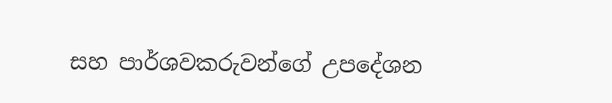සහ පාර්ශවකරුවන්ගේ උපදේශන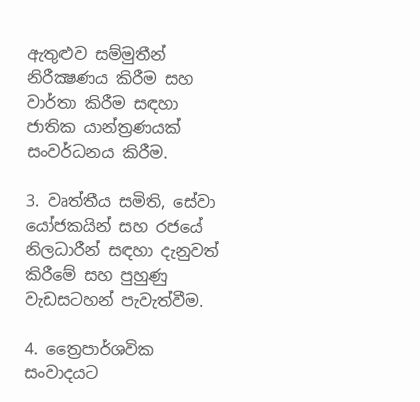ඇතුළුව සම්මුතීන් නිරීක්‍ෂණය කිරීම සහ වාර්තා කිරීම සඳහා ජාතික යාන්ත්‍රණයක් සංවර්ධනය කිරීම.

3. වෘත්තීය සමිති, සේවා යෝජකයින් සහ රජයේ නිලධාරීන් සඳහා දැනුවත් කිරීමේ සහ පුහුණු වැඩසටහන් පැවැත්වීම.

4. ත්‍රෛපාර්ශවික සංවාදයට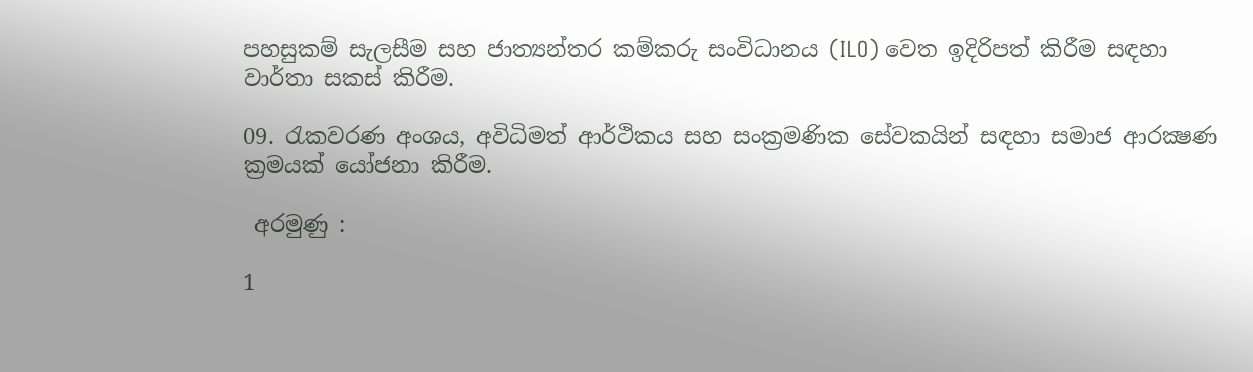පහසුකම් සැලසීම සහ ජාත්‍යන්තර කම්කරු සංවිධානය (ILO) වෙත ඉදිරිපත් කිරීම සඳහා වාර්තා සකස් කිරීම.

09. රැකවරණ අංශය, අවිධිමත් ආර්ථිකය සහ සංක්‍රමණික සේවකයින් සඳහා සමාජ ආරක්‍ෂණ ක්‍රමයක් යෝජනා කිරීම.

 අරමුණු :

1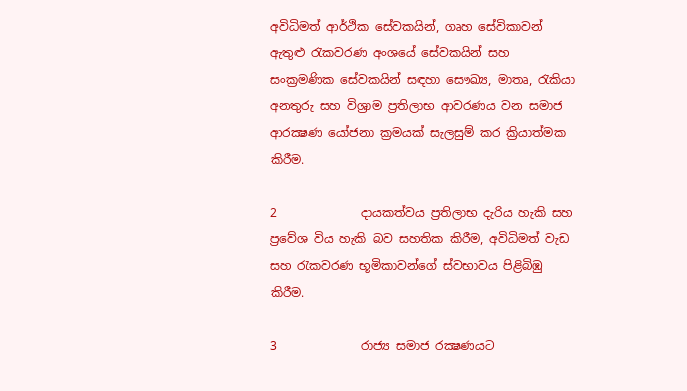අවිධිමත් ආර්ථික සේවකයින්, ගෘහ සේවිකාවන් ඇතුළු රැකවරණ අංශයේ සේවකයින් සහ සංක්‍රමණික සේවකයින් සඳහා සෞඛ්‍ය, මාතෘ, රැකියා අනතුරු සහ විශ්‍රාම ප්‍රතිලාභ ආවරණය වන සමාජ ආරක්‍ෂණ යෝජනා ක්‍රමයක් සැලසුම් කර ක්‍රියාත්මක කිරීම.

2              දායකත්වය ප්‍රතිලාභ දැරිය හැකි සහ ප්‍රවේශ විය හැකි බව සහතික කිරීම, අවිධිමත් වැඩ සහ රැකවරණ භූමිකාවන්ගේ ස්වභාවය පිළිබිඹු කිරීම.

3              රාජ්‍ය සමාජ රක්‍ෂණයට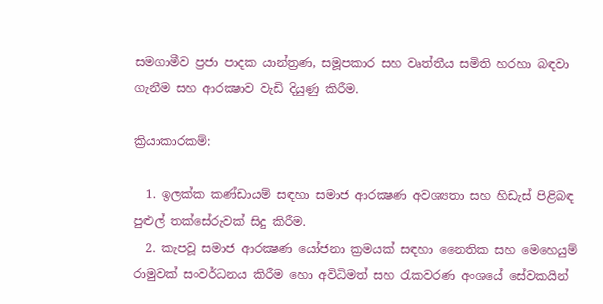සමගාමීව ප්‍රජා පාදක යාන්ත්‍රණ, සමූපකාර සහ වෘත්තීය සමිති හරහා බඳවා ගැනීම සහ ආරක්‍ෂාව වැඩි දියුණු කිරීම.

ක්‍රියාකාරකම්:

  1. ඉලක්ක කණ්ඩායම් සඳහා සමාජ ආරක්‍ෂණ අවශ්‍යතා සහ හිඩැස් පිළිබඳ පුළුල් තක්සේරුවක් සිදු කිරීම.
  2. කැපවූ සමාජ ආරක්‍ෂණ යෝජනා ක්‍රමයක් සඳහා නෛතික සහ මෙහෙයුම් රාමුවක් සංවර්ධනය කිරීම හො අවිධිමත් සහ රැකවරණ අංශයේ සේවකයින්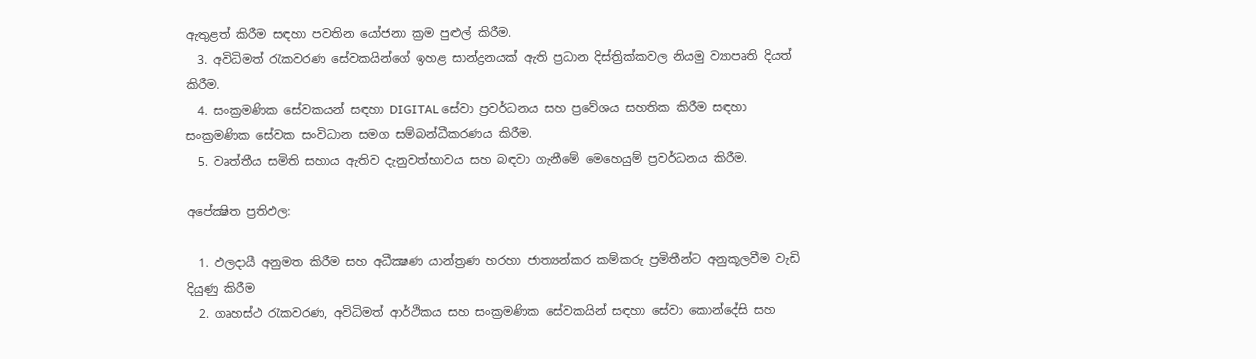ඇතුළත් කිරීම සඳහා පවතින යෝජනා ක්‍රම පුළුල් කිරීම.
  3. අවිධිමත් රැකවරණ සේවකයින්ගේ ඉහළ සාන්ද්‍රනයක් ඇති ප්‍රධාන දිස්ත්‍රික්කවල නියමු ව්‍යාපෘති දියත් කිරීම.
  4. සංක්‍රමණික සේවකයන් සඳහා DIGITAL සේවා ප්‍රවර්ධනය සහ ප්‍රවේශය සහතික කිරීම සඳහා සංක්‍රමණික සේවක සංවිධාන සමග සම්බන්ධීකරණය කිරීම.
  5. වෘත්තීය සමිති සහාය ඇතිව දැනුවත්භාවය සහ බඳවා ගැනීමේ මෙහෙයුම් ප්‍රවර්ධනය කිරීම.

අපේක්‍ෂිත ප්‍රතිඵල:

  1. ඵලදායී අනුමත කිරීම සහ අධීක්‍ෂණ යාන්ත්‍රණ හරහා ජාත්‍යන්කර කම්කරු ප්‍රමිතීන්ට අනුකූලවීම වැඩි දියුණු කිරීම
  2. ගෘහස්ථ රැකවරණ, අවිධිමත් ආර්ථිකය සහ සංක්‍රමණික සේවකයින් සඳහා සේවා කොන්දේසි සහ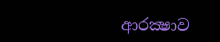ආරක්‍ෂාව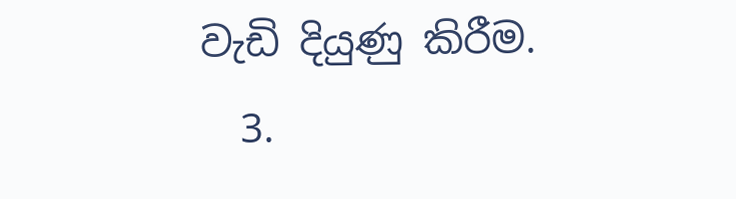වැඩි දියුණු කිරීම.
  3.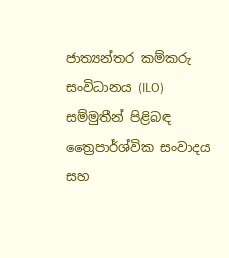ජාත්‍යන්තර කම්කරු සංවිධානය (ILO) සම්මුතීන් පිළිබඳ ත්‍රෛපාර්ශ්වික සංවාදය සහ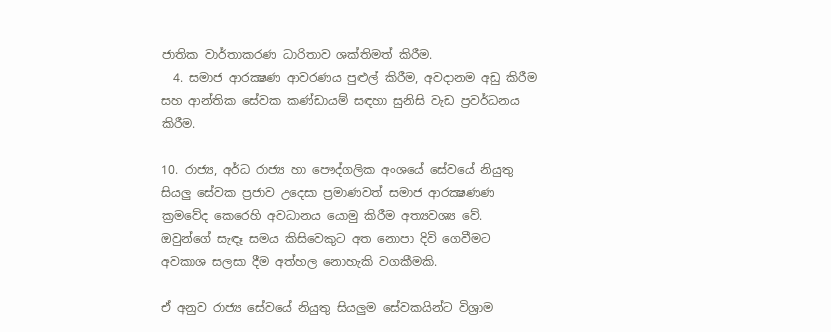ජාතික වාර්තාකරණ ධාරිතාව ශක්තිමත් කිරීම.
  4. සමාජ ආරක්‍ෂණ ආවරණය පුළුල් කිරීම, අවදානම අඩු කිරීම සහ ආන්තික සේවක කණ්ඩායම් සඳහා සුනිසි වැඩ ප්‍රවර්ධනය කිරීම.

10. රාජ්‍ය, අර්ධ රාජ්‍ය හා පෞද්ගලික අංශයේ සේවයේ නියුතු සියලු සේවක ප්‍රජාව උදෙසා ප්‍රමාණවත් සමාජ ආරක්‍ෂණණ ක්‍රමවේද කෙරෙහි අවධානය යොමු කිරීම අත්‍යවශ්‍ය වේ. ඔවුන්ගේ සැඳෑ සමය කිසිවෙකුට අත නොපා දිවි ගෙවීමට අවකාශ සලසා දීම අත්හල නොහැකි වගකීමකි.

ඒ අනුව රාජ්‍ය සේවයේ නියුතු සියලුම සේවකයින්ට විශ්‍රාම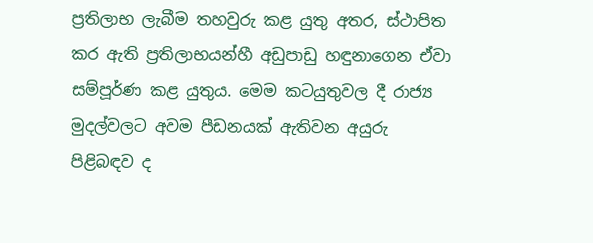ප්‍රතිලාභ ලැබීම තහවුරු කළ යුතු අතර, ස්ථාපිත කර ඇති ප්‍රතිලාභයන්හී අඩුපාඩු හඳුනාගෙන ඒවා සම්පූර්ණ කළ යුතුය. මෙම කටයුතුවල දී රාජ්‍ය මුදල්වලට අවම පීඩනයක් ඇතිවන අයුරු පිළිබඳව ද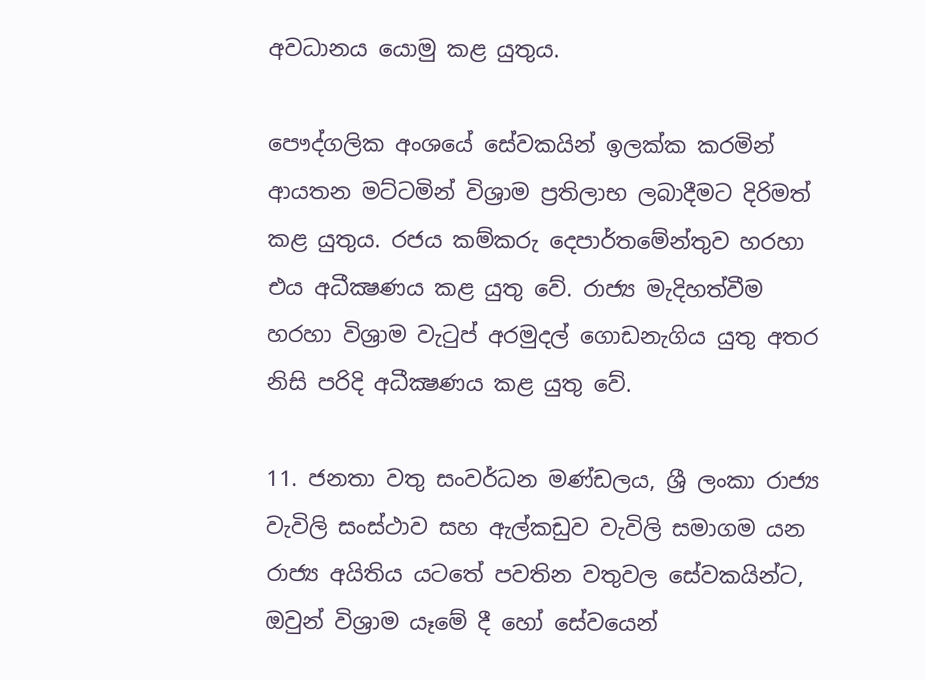අවධානය යොමු කළ යුතුය.

පෞද්ගලික අංශයේ සේවකයින් ඉලක්ක කරමින් ආයතන මට්ටමින් විශ්‍රාම ප්‍රතිලාභ ලබාදීමට දිරිමත් කළ යුතුය. රජය කම්කරු දෙපාර්තමේන්තුව හරහා එය අධීක්‍ෂණය කළ යුතු වේ. රාජ්‍ය මැදිහත්වීම හරහා විශ්‍රාම වැටුප් අරමුදල් ගොඩනැගිය යුතු අතර නිසි පරිදි අධීක්‍ෂණය කළ යුතු වේ.

11. ජනතා වතු සංවර්ධන මණ්ඩලය, ශ්‍රී ලංකා රාජ්‍ය වැවිලි සංස්ථාව සහ ඇල්කඩුව වැවිලි සමාගම යන රාජ්‍ය අයිතිය යටතේ පවතින වතුවල සේවකයින්ට, ඔවුන් විශ්‍රාම යෑමේ දී හෝ සේවයෙන්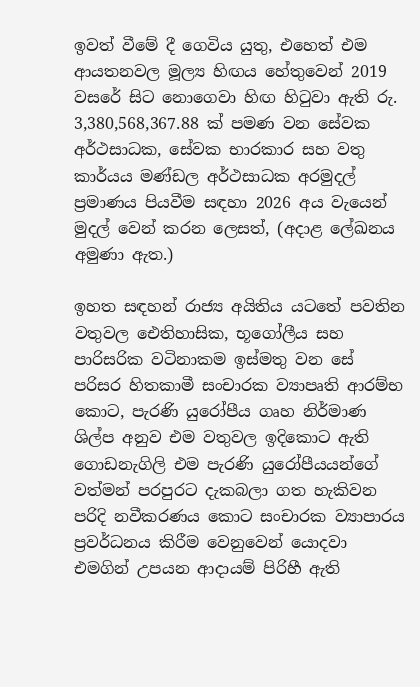ඉවත් වීමේ දී ගෙවිය යුතු, එහෙත් එම ආයතනවල මූල්‍ය හිඟය හේතුවෙන් 2019 වසරේ සිට නොගෙවා හිඟ හිටුවා ඇති රු. 3,380,568,367.88 ක් පමණ වන සේවක අර්ථසාධක, සේවක භාරකාර සහ වතු කාර්යය මණ්ඩල අර්ථසාධක අරමුදල් ප්‍රමාණය පියවීම සඳහා 2026 අය වැයෙන් මුදල් වෙන් කරන ලෙසත්, (අදාළ ලේඛනය අමුණා ඇත.)

ඉහත සඳහන් රාජ්‍ය අයිතිය යටතේ පවතින වතුවල ඓතිහාසික, භූගෝලීය සහ පාරිසරික වටිනාකම ඉස්මතු වන සේ පරිසර හිතකාමී සංචාරක ව්‍යාපෘති ආරම්භ කොට, පැරණි යුරෝපීය ගෘහ නිර්මාණ ශිල්ප අනුව එම වතුවල ඉදිකොට ඇති ගොඩනැගිලි එම පැරණි යුරෝපීයයන්ගේ වත්මන් පරපුරට දැකබලා ගත හැකිවන පරිදි නවීකරණය කොට සංචාරක ව්‍යාපාරය ප්‍රවර්ධනය කිරීම වෙනුවෙන් යොදවා එමගින් උපයන ආදායම් පිරිහී ඇති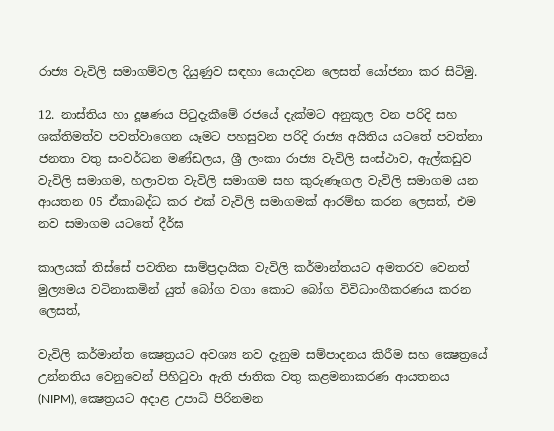රාජ්‍ය වැවිලි සමාගම්වල දියුණුව සඳහා යොදවන ලෙසත් යෝජනා කර සිටිමු.

12. නාස්තිය හා දූෂණය පිටුදැකීමේ රජයේ දැක්මට අනුකූල වන පරිදි සහ ශක්තිමත්ව පවත්වාගෙන යෑමට පහසුවන පරිදි රාජ්‍ය අයිතිය යටතේ පවත්නා ජනතා වතු සංවර්ධන මණ්ඩලය, ශ්‍රී ලංකා රාජ්‍ය වැවිලි සංස්ථාව, ඇල්කඩුව වැවිලි සමාගම, හලාවත වැවිලි සමාගම සහ කුරුණෑගල වැවිලි සමාගම යන ආයතන 05 ඒකාබද්ධ කර එක් වැවිලි සමාගමක් ආරම්භ කරන ලෙසත්, එම නව සමාගම යටතේ දීර්ඝ

කාලයක් තිස්සේ පවතින සාම්ප්‍රදායික වැවිලි කර්මාන්තයට අමතරව වෙනත් මුල්‍යමය වටිනාකමින් යුත් බෝග වගා කොට බෝග විවිධාංගීකරණය කරන ලෙසත්,

වැවිලි කර්මාන්ත ක්‍ෂෙත්‍රයට අවශ්‍ය නව දැනුම සම්පාදනය කිරීම සහ ක්‍ෂෙත්‍රයේ උන්නතිය වෙනුවෙන් පිහිටුවා ඇති ජාතික වතු කළමනාකරණ ආයතනය (NIPM), ක්‍ෂෙත්‍රයට අදාළ උපාධි පිරිනමන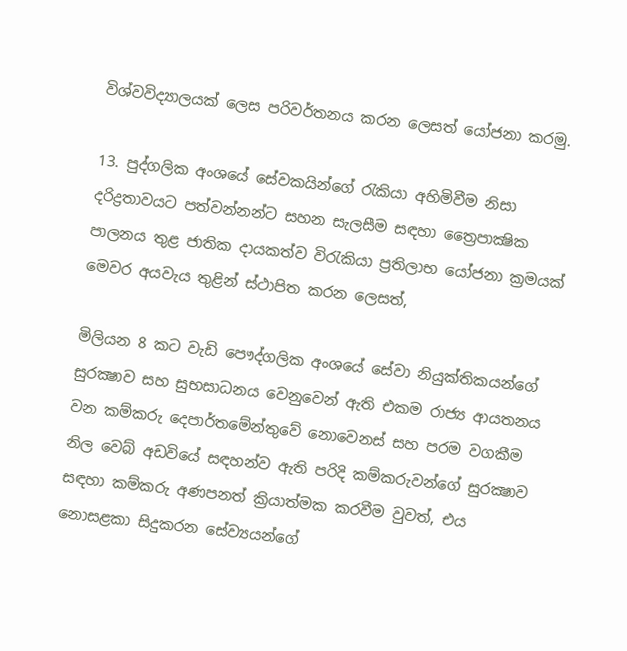විශ්වවිද්‍යාලයක් ලෙස පරිවර්තනය කරන ලෙසත් යෝජනා කරමු.

13. පුද්ගලික අංශයේ සේවකයින්ගේ රැකියා අහිමිවීම නිසා දරිද්‍රතාවයට පත්වන්නන්ට සහන සැලසීම සඳහා ත්‍රෛපාක්‍ෂික පාලනය තුළ ජාතික දායකත්ව විරැකියා ප්‍රතිලාභ යෝජනා ක්‍රමයක් මෙවර අයවැය තුළින් ස්ථාපිත කරන ලෙසත්,

මිලියන 8 කට වැඩි පෞද්ගලික අංශයේ සේවා නියුක්තිකයන්ගේ සුරක්‍ෂාව සහ සුභසාධනය වෙනුවෙන් ඇති එකම රාජ්‍ය ආයතනය වන කම්කරු දෙපාර්තමේන්තුවේ නොවෙනස් සහ පරම වගකීම නිල වෙබ් අඩවියේ සඳහන්ව ඇති පරිදි කම්කරුවන්ගේ සුරක්‍ෂාව සඳහා කම්කරු අණපනත් ක්‍රියාත්මක කරවීම වුවත්, එය නොසළකා සිදුකරන සේව්‍යයන්ගේ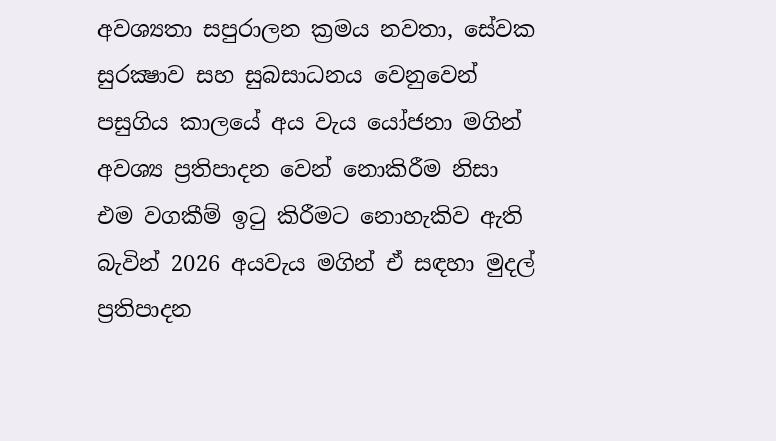අවශ්‍යතා සපුරාලන ක්‍රමය නවතා, සේවක සුරක්‍ෂාව සහ සුබසාධනය වෙනුවෙන් පසුගිය කාලයේ අය වැය යෝජනා මගින් අවශ්‍ය ප්‍රතිපාදන වෙන් නොකිරීම නිසා එම වගකීම් ඉටු කිරීමට නොහැකිව ඇති බැවින් 2026 අයවැය මගින් ඒ සඳහා මුදල් ප්‍රතිපාදන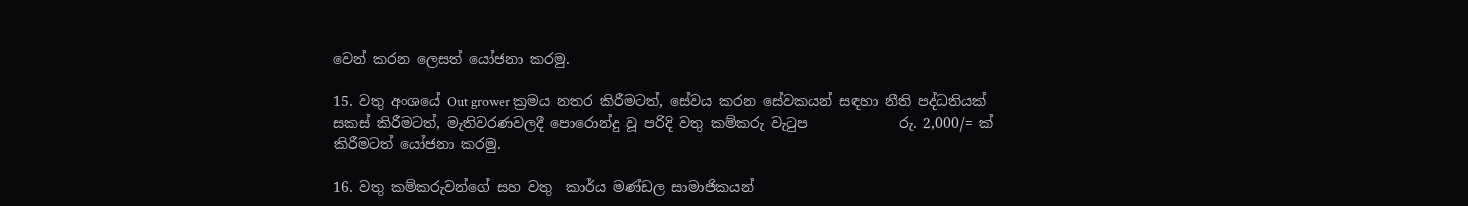වෙන් කරන ලෙසත් යෝජනා කරමු.

15. වතු අංශයේ Out grower ක්‍රමය නතර කිරීමටත්, සේවය කරන සේවකයන් සඳහා නීති පද්ධතියක් සකස් කිරීමටත්, මැතිවරණවලදී පොරොන්දු වූ පරිදි වතු කම්කරු වැටුප             රු. 2,000/= ක් කිරීමටත් යෝජනා කරමු.

16. වතු කම්කරුවන්ගේ සහ වතු  කාර්ය මණ්ඩල සාමාජිකයන්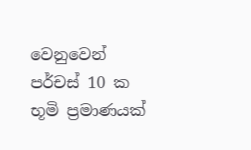වෙනුවෙන් පර්චස් 10 ක භූමි ප්‍රමාණයක්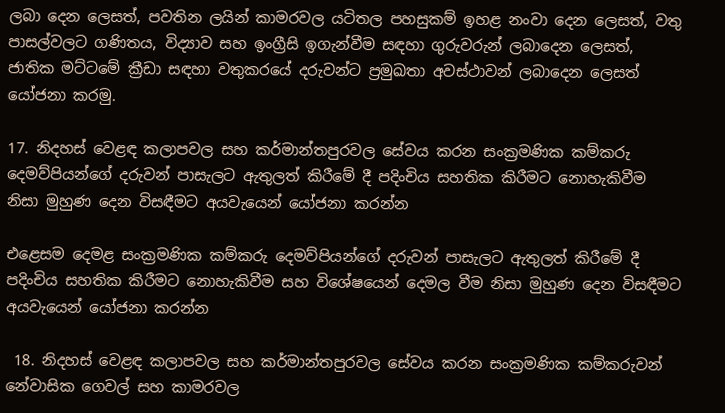ලබා දෙන ලෙසත්, පවතින ලයින් කාමරවල යටිතල පහසුකම් ඉහළ නංවා දෙන ලෙසත්, වතු පාසල්වලට ගණිතය, විද්‍යාව සහ ඉංග්‍රීසි ඉගැන්වීම සඳහා ගුරුවරුන් ලබාදෙන ලෙසත්, ජාතික මට්ටමේ ක්‍රීඩා සඳහා වතුකරයේ දරුවන්ට ප්‍රමුඛතා අවස්ථාවන් ලබාදෙන ලෙසත් යෝජනා කරමු.

17. නිදහස් වෙළඳ කලාපවල සහ කර්මාන්තපුරවල සේවය කරන සංක්‍රමණික කම්කරු දෙමව්පියන්ගේ දරුවන් පාසැලට ඇතුලත් කිරීමේ දී පදිංචිය සහතික කිරීමට නොහැකිවීම නිසා මුහුණ දෙන විසඳීමට අයවැයෙන් යෝජනා කරන්න

එළෙසම දෙමළ සංක්‍රමණික කම්කරු දෙමව්පියන්ගේ දරුවන් පාසැලට ඇතුලත් කිරීමේ දී පදිංචිය සහතික කිරීමට නොහැකිවීම සහ විශේෂයෙන් දෙමල වීම නිසා මුහුණ දෙන විසඳීමට අයවැයෙන් යෝජනා කරන්න

 18. නිදහස් වෙළඳ කලාපවල සහ කර්මාන්තපුරවල සේවය කරන සංක්‍රමණික කම්කරුවන් නේවාසික ගෙවල් සහ කාමරවල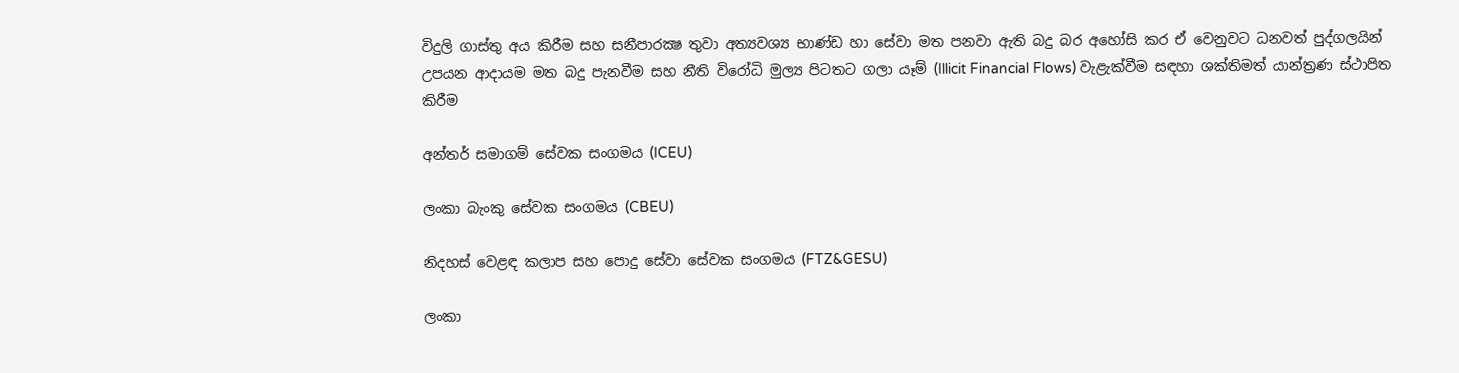විදුලි ගාස්තු අය කිරීම සහ සනීපාරක්‍ෂ තුවා අත්‍යවශ්‍ය භාණ්ඩ හා සේවා මත පනවා ඇති බදු බර අහෝසි කර ඒ වෙනුවට ධනවත් පුද්ගලයින් උපයන ආදායම මත බදු පැනවීම සහ නීති විරෝධි මුල්‍ය පිටතට ගලා යෑම් (Illicit Financial Flows) වැළැක්වීම සඳහා ශක්තිමත් යාන්ත්‍රණ ස්ථාපිත කිරීම

අන්තර් සමාගම් සේවක සංගමය (ICEU)

ලංකා බැංකු සේවක සංගමය (CBEU)

නිදහස් වෙළඳ කලාප සහ පොදු සේවා සේවක සංගමය (FTZ&GESU)

ලංකා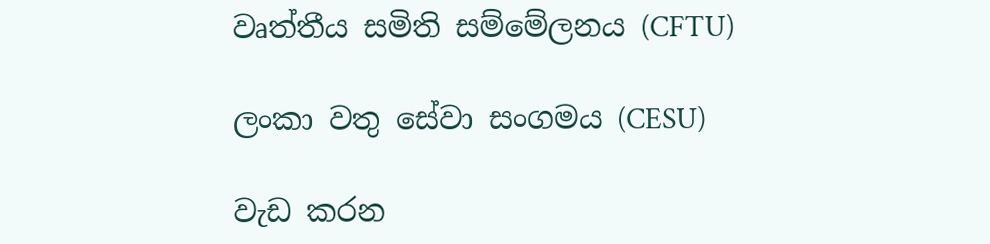වෘත්තීය සමිති සම්මේලනය (CFTU)

ලංකා වතු සේවා සංගමය (CESU)

වැඩ කරන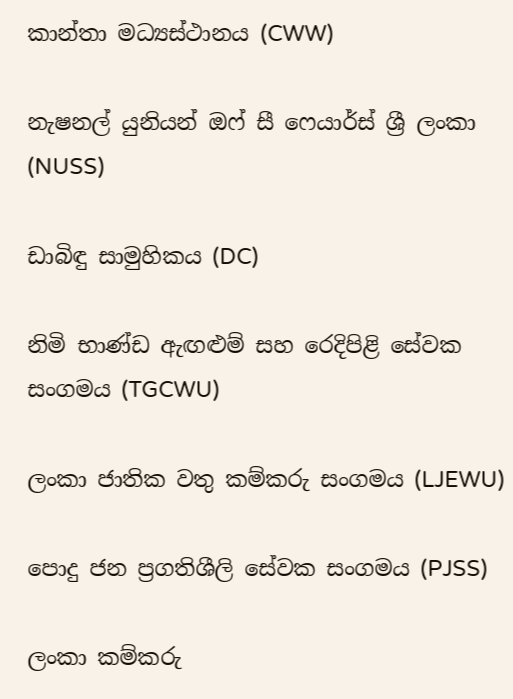කාන්තා මධ්‍යස්ථානය (CWW)

නැෂනල් යුනියන් ඔෆ් සී ෆෙයාර්ස් ශ්‍රී ලංකා (NUSS)

ඩාබිඳු සාමුහිකය (DC)

නිමි භාණ්ඩ ඇඟළුම් සහ රෙදිපිළි සේවක සංගමය (TGCWU)

ලංකා ජාතික වතු කම්කරු සංගමය (LJEWU)

පොදු ජන ප්‍රගතිශීලි සේවක සංගමය (PJSS)

ලංකා කම්කරු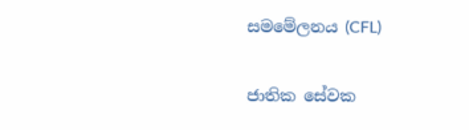සමමේලනය (CFL)

ජාතික සේවක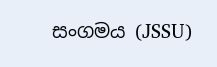සංගමය (JSSU)